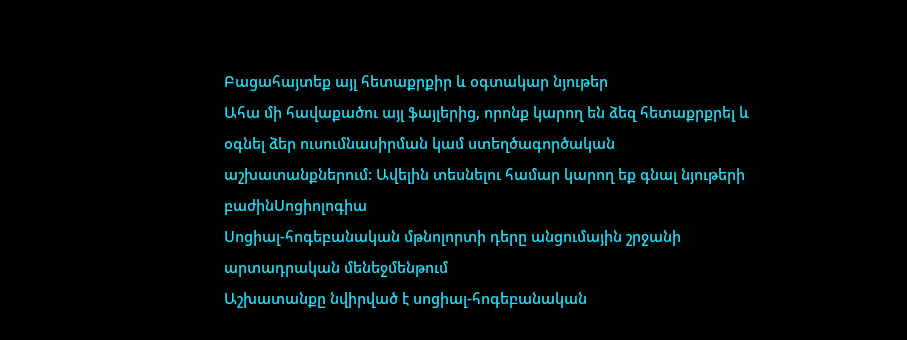Բացահայտեք այլ հետաքրքիր և օգտակար նյութեր
Ահա մի հավաքածու այլ ֆայլերից, որոնք կարող են ձեզ հետաքրքրել և օգնել ձեր ուսումնասիրման կամ ստեղծագործական աշխատանքներում: Ավելին տեսնելու համար կարող եք գնալ նյութերի բաժինՍոցիոլոգիա
Սոցիալ-հոգեբանական մթնոլորտի դերը անցումային շրջանի արտադրական մենեջմենթում
Աշխատանքը նվիրված է սոցիալ-հոգեբանական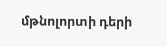մթնոլորտի դերի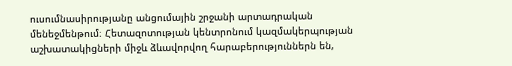ուսումնասիրությանը անցումային շրջանի արտադրական մենեջմենթում։ Հետազոտության կենտրոնում կազմակերպության աշխատակիցների միջև ձևավորվող հարաբերություններն են,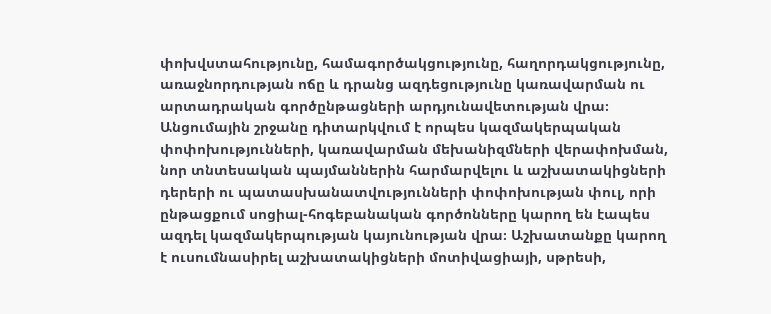փոխվստահությունը, համագործակցությունը, հաղորդակցությունը, առաջնորդության ոճը և դրանց ազդեցությունը կառավարման ու արտադրական գործընթացների արդյունավետության վրա։ Անցումային շրջանը դիտարկվում է որպես կազմակերպական փոփոխությունների, կառավարման մեխանիզմների վերափոխման, նոր տնտեսական պայմաններին հարմարվելու և աշխատակիցների դերերի ու պատասխանատվությունների փոփոխության փուլ, որի ընթացքում սոցիալ-հոգեբանական գործոնները կարող են էապես ազդել կազմակերպության կայունության վրա։ Աշխատանքը կարող է ուսումնասիրել աշխատակիցների մոտիվացիայի, սթրեսի,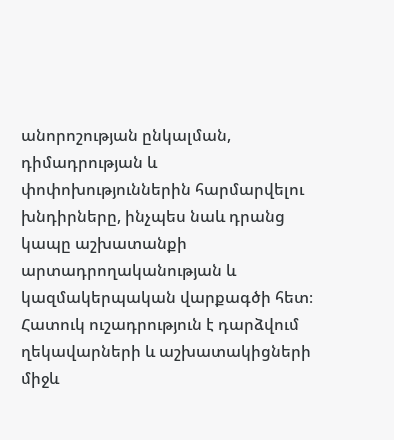անորոշության ընկալման, դիմադրության և փոփոխություններին հարմարվելու խնդիրները, ինչպես նաև դրանց կապը աշխատանքի արտադրողականության և կազմակերպական վարքագծի հետ։ Հատուկ ուշադրություն է դարձվում ղեկավարների և աշխատակիցների միջև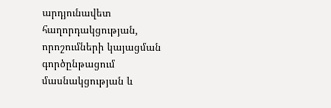արդյունավետ հաղորդակցության, որոշումների կայացման գործընթացում մասնակցության և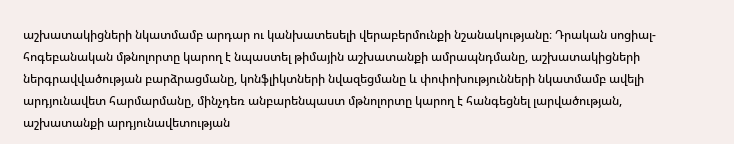աշխատակիցների նկատմամբ արդար ու կանխատեսելի վերաբերմունքի նշանակությանը։ Դրական սոցիալ-հոգեբանական մթնոլորտը կարող է նպաստել թիմային աշխատանքի ամրապնդմանը, աշխատակիցների ներգրավվածության բարձրացմանը, կոնֆլիկտների նվազեցմանը և փոփոխությունների նկատմամբ ավելի արդյունավետ հարմարմանը, մինչդեռ անբարենպաստ մթնոլորտը կարող է հանգեցնել լարվածության, աշխատանքի արդյունավետության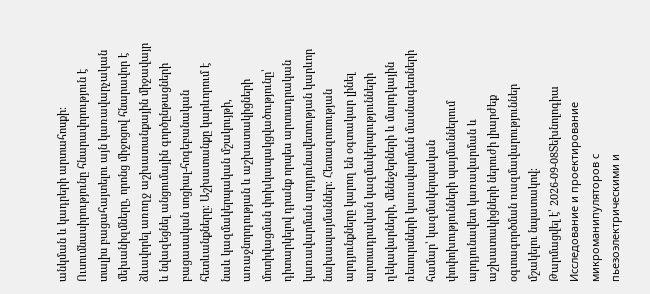անկման և կադրերի արտահոսքի։ Ուսումնասիրությունը հնարավորություն է տալիս բացահայտելու այն կառավարչական մեխանիզմները, որոնց միջոցով հնարավոր է ձևավորել առողջ աշխատանքային միջավայր և նվազեցնել անցումային գործընթացների բացասական սոցիալ-հոգեբանական հետևանքները։ Աշխատանքը կարևորում է նաև կազմակերպական մշակույթի, առաջնորդության և աշխատակիցների մոտիվացման փոխկապակցվածությունը՝ դիտարկելով դրանք որպես արտադրական կառավարման արդյունավետության կարևոր նախապայմաններ։ Հետազոտության արդյունքները կարող են օգտակար լինել արտադրական կազմակերպությունների ղեկավարների, մենեջերների և մարդկային ռեսուրսների կառավարման մասնագետների համար՝ կազմակերպական փոփոխությունների պայմաններում արդյունավետ կառավարման և աշխատակիցների ներուժի լիարժեք օգտագործման ռազմավարություններ մշակելու նպատակով։
Թարմացվել է՝ 2026-09-08Տեխնոլոգիա
Исследование и проектирование микроманипуляторов с пьезоэлектрическими и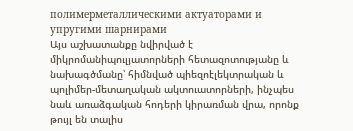полимерметаллическими актуаторами и упругими шарнирами
Այս աշխատանքը նվիրված է միկրոմանիպուլյատորների հետազոտությանը և նախագծմանը՝ հիմնված պիեզոէլեկտրական և պոլիմեր-մետաղական ակտուատորների, ինչպես նաև առաձգական հոդերի կիրառման վրա, որոնք թույլ են տալիս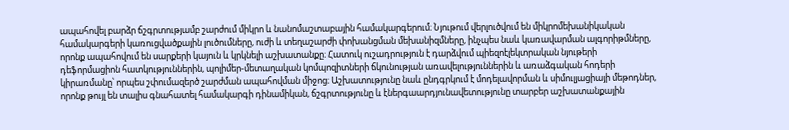ապահովել բարձր ճշգրտությամբ շարժում միկրո և նանոմաշտաբային համակարգերում։ Նյութում վերլուծվում են միկրոմեխանիկական համակարգերի կառուցվածքային լուծումները, ուժի և տեղաշարժի փոխանցման մեխանիզմները, ինչպես նաև կառավարման ալգորիթմները, որոնք ապահովում են սարքերի կայուն և կրկնելի աշխատանքը։ Հատուկ ուշադրություն է դարձվում պիեզոէլեկտրական նյութերի դեֆորմացիոն հատկություններին, պոլիմեր-մետաղական կոմպոզիտների ճկունության առավելություններին և առաձգական հոդերի կիրառմանը՝ որպես շփումազերծ շարժման ապահովման միջոց։ Աշխատությունը նաև ընդգրկում է մոդելավորման և սիմուլյացիայի մեթոդներ, որոնք թույլ են տալիս գնահատել համակարգի դինամիկան, ճշգրտությունը և էներգաարդյունավետությունը տարբեր աշխատանքային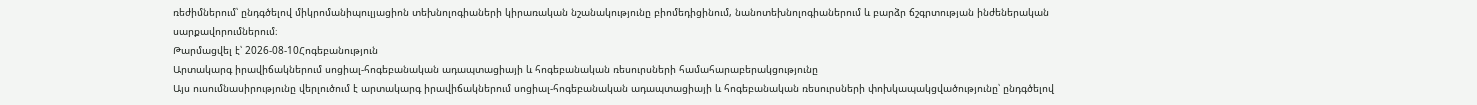ռեժիմներում՝ ընդգծելով միկրոմանիպուլյացիոն տեխնոլոգիաների կիրառական նշանակությունը բիոմեդիցինում, նանոտեխնոլոգիաներում և բարձր ճշգրտության ինժեներական սարքավորումներում։
Թարմացվել է՝ 2026-08-10Հոգեբանություն
Արտակարգ իրավիճակներում սոցիալ-հոգեբանական ադապտացիայի և հոգեբանական ռեսուրսների համահարաբերակցությունը
Այս ուսումնասիրությունը վերլուծում է արտակարգ իրավիճակներում սոցիալ-հոգեբանական ադապտացիայի և հոգեբանական ռեսուրսների փոխկապակցվածությունը՝ ընդգծելով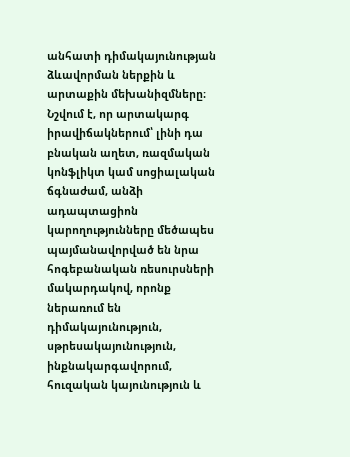անհատի դիմակայունության ձևավորման ներքին և արտաքին մեխանիզմները։ Նշվում է, որ արտակարգ իրավիճակներում՝ լինի դա բնական աղետ, ռազմական կոնֆլիկտ կամ սոցիալական ճգնաժամ, անձի ադապտացիոն կարողությունները մեծապես պայմանավորված են նրա հոգեբանական ռեսուրսների մակարդակով, որոնք ներառում են դիմակայունություն, սթրեսակայունություն, ինքնակարգավորում, հուզական կայունություն և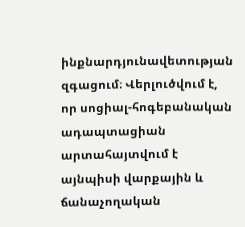ինքնարդյունավետության զգացում։ Վերլուծվում է, որ սոցիալ-հոգեբանական ադապտացիան արտահայտվում է այնպիսի վարքային և ճանաչողական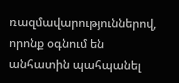ռազմավարություններով, որոնք օգնում են անհատին պահպանել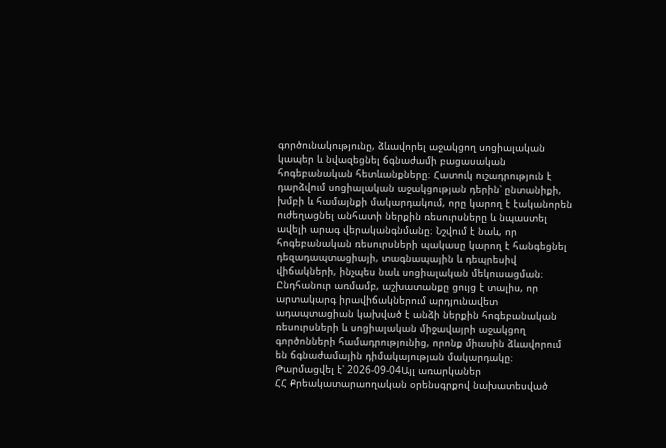գործունակությունը, ձևավորել աջակցող սոցիալական կապեր և նվազեցնել ճգնաժամի բացասական հոգեբանական հետևանքները։ Հատուկ ուշադրություն է դարձվում սոցիալական աջակցության դերին՝ ընտանիքի, խմբի և համայնքի մակարդակում, որը կարող է էականորեն ուժեղացնել անհատի ներքին ռեսուրսները և նպաստել ավելի արագ վերականգնմանը։ Նշվում է նաև, որ հոգեբանական ռեսուրսների պակասը կարող է հանգեցնել դեզադապտացիայի, տագնապային և դեպրեսիվ վիճակների, ինչպես նաև սոցիալական մեկուսացման։ Ընդհանուր առմամբ, աշխատանքը ցույց է տալիս, որ արտակարգ իրավիճակներում արդյունավետ ադապտացիան կախված է անձի ներքին հոգեբանական ռեսուրսների և սոցիալական միջավայրի աջակցող գործոնների համադրությունից, որոնք միասին ձևավորում են ճգնաժամային դիմակայության մակարդակը։
Թարմացվել է՝ 2026-09-04Այլ առարկաներ
ՀՀ Քրեակատարաողական օրենսգրքով նախատեսված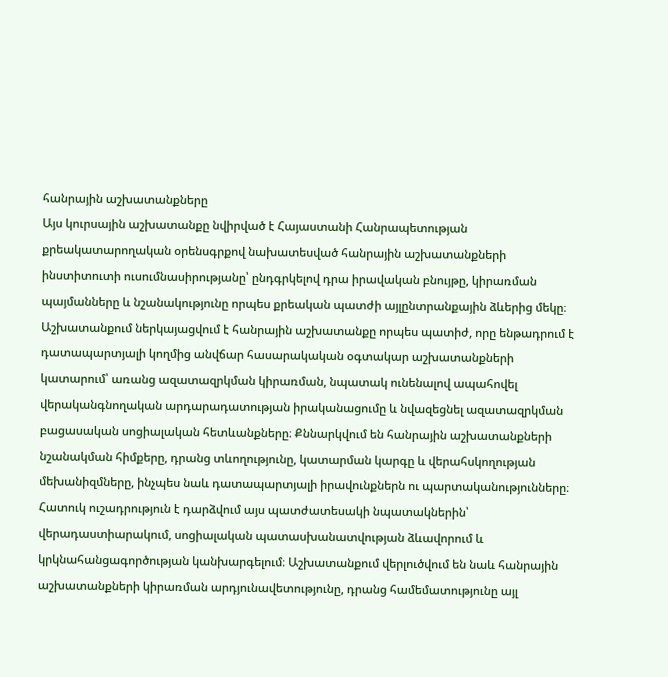հանրային աշխատանքները
Այս կուրսային աշխատանքը նվիրված է Հայաստանի Հանրապետության քրեակատարողական օրենսգրքով նախատեսված հանրային աշխատանքների ինստիտուտի ուսումնասիրությանը՝ ընդգրկելով դրա իրավական բնույթը, կիրառման պայմանները և նշանակությունը որպես քրեական պատժի այլընտրանքային ձևերից մեկը։ Աշխատանքում ներկայացվում է հանրային աշխատանքը որպես պատիժ, որը ենթադրում է դատապարտյալի կողմից անվճար հասարակական օգտակար աշխատանքների կատարում՝ առանց ազատազրկման կիրառման, նպատակ ունենալով ապահովել վերականգնողական արդարադատության իրականացումը և նվազեցնել ազատազրկման բացասական սոցիալական հետևանքները։ Քննարկվում են հանրային աշխատանքների նշանակման հիմքերը, դրանց տևողությունը, կատարման կարգը և վերահսկողության մեխանիզմները, ինչպես նաև դատապարտյալի իրավունքներն ու պարտականությունները։ Հատուկ ուշադրություն է դարձվում այս պատժատեսակի նպատակներին՝ վերադաստիարակում, սոցիալական պատասխանատվության ձևավորում և կրկնահանցագործության կանխարգելում։ Աշխատանքում վերլուծվում են նաև հանրային աշխատանքների կիրառման արդյունավետությունը, դրանց համեմատությունը այլ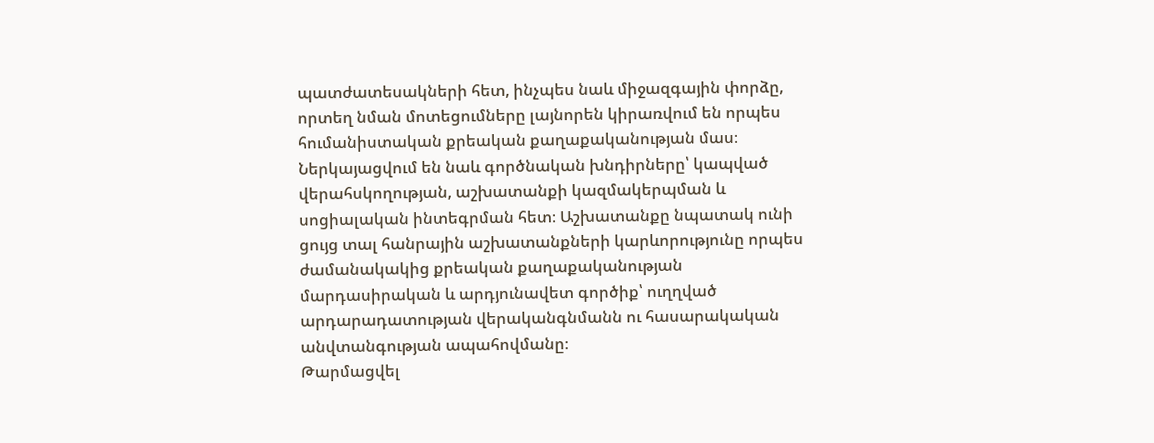պատժատեսակների հետ, ինչպես նաև միջազգային փորձը, որտեղ նման մոտեցումները լայնորեն կիրառվում են որպես հումանիստական քրեական քաղաքականության մաս։ Ներկայացվում են նաև գործնական խնդիրները՝ կապված վերահսկողության, աշխատանքի կազմակերպման և սոցիալական ինտեգրման հետ։ Աշխատանքը նպատակ ունի ցույց տալ հանրային աշխատանքների կարևորությունը որպես ժամանակակից քրեական քաղաքականության մարդասիրական և արդյունավետ գործիք՝ ուղղված արդարադատության վերականգնմանն ու հասարակական անվտանգության ապահովմանը։
Թարմացվել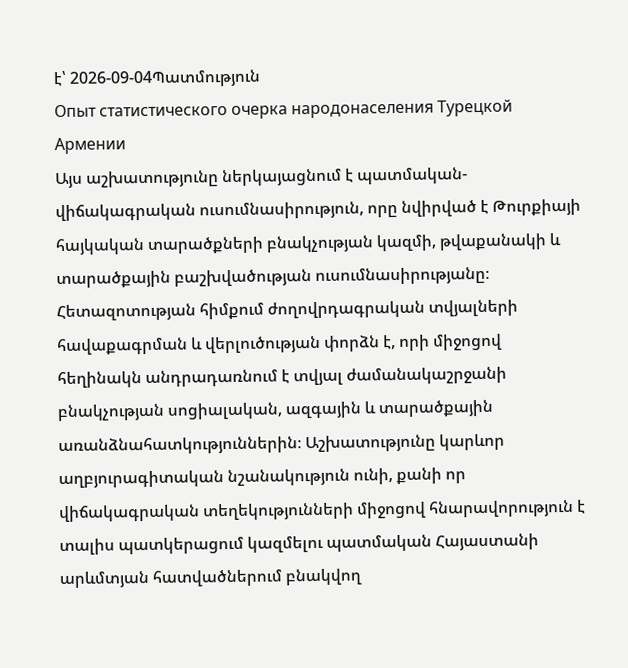է՝ 2026-09-04Պատմություն
Опыт статистического очерка народонаселения Турецкой Армении
Այս աշխատությունը ներկայացնում է պատմական-վիճակագրական ուսումնասիրություն, որը նվիրված է Թուրքիայի հայկական տարածքների բնակչության կազմի, թվաքանակի և տարածքային բաշխվածության ուսումնասիրությանը։ Հետազոտության հիմքում ժողովրդագրական տվյալների հավաքագրման և վերլուծության փորձն է, որի միջոցով հեղինակն անդրադառնում է տվյալ ժամանակաշրջանի բնակչության սոցիալական, ազգային և տարածքային առանձնահատկություններին։ Աշխատությունը կարևոր աղբյուրագիտական նշանակություն ունի, քանի որ վիճակագրական տեղեկությունների միջոցով հնարավորություն է տալիս պատկերացում կազմելու պատմական Հայաստանի արևմտյան հատվածներում բնակվող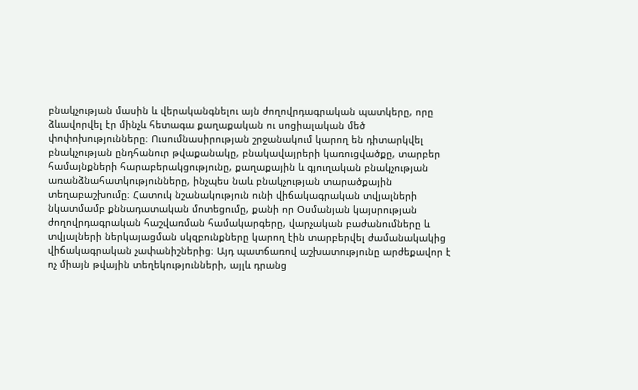բնակչության մասին և վերականգնելու այն ժողովրդագրական պատկերը, որը ձևավորվել էր մինչև հետագա քաղաքական ու սոցիալական մեծ փոփոխությունները։ Ուսումնասիրության շրջանակում կարող են դիտարկվել բնակչության ընդհանուր թվաքանակը, բնակավայրերի կառուցվածքը, տարբեր համայնքների հարաբերակցությունը, քաղաքային և գյուղական բնակչության առանձնահատկությունները, ինչպես նաև բնակչության տարածքային տեղաբաշխումը։ Հատուկ նշանակություն ունի վիճակագրական տվյալների նկատմամբ քննադատական մոտեցումը, քանի որ Օսմանյան կայսրության ժողովրդագրական հաշվառման համակարգերը, վարչական բաժանումները և տվյալների ներկայացման սկզբունքները կարող էին տարբերվել ժամանակակից վիճակագրական չափանիշներից։ Այդ պատճառով աշխատությունը արժեքավոր է ոչ միայն թվային տեղեկությունների, այլև դրանց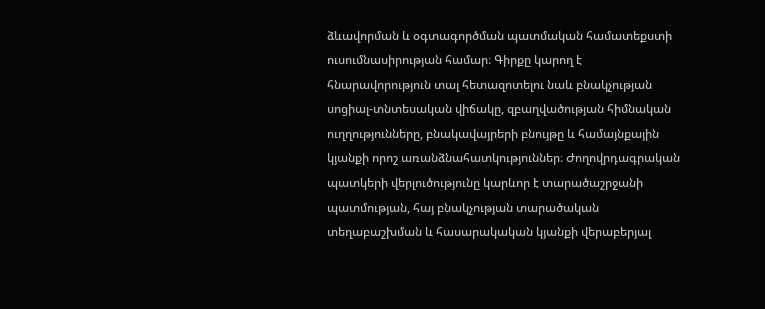ձևավորման և օգտագործման պատմական համատեքստի ուսումնասիրության համար։ Գիրքը կարող է հնարավորություն տալ հետազոտելու նաև բնակչության սոցիալ-տնտեսական վիճակը, զբաղվածության հիմնական ուղղությունները, բնակավայրերի բնույթը և համայնքային կյանքի որոշ առանձնահատկություններ։ Ժողովրդագրական պատկերի վերլուծությունը կարևոր է տարածաշրջանի պատմության, հայ բնակչության տարածական տեղաբաշխման և հասարակական կյանքի վերաբերյալ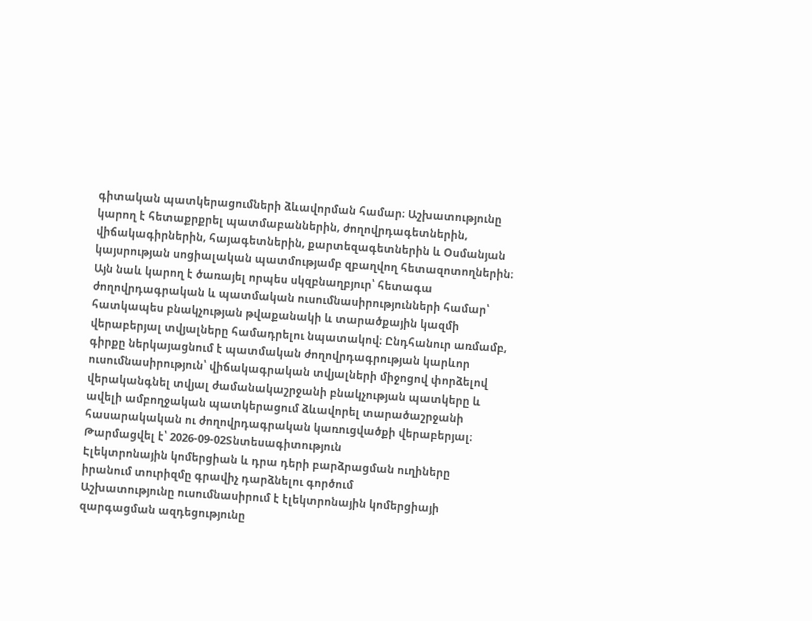գիտական պատկերացումների ձևավորման համար։ Աշխատությունը կարող է հետաքրքրել պատմաբաններին, ժողովրդագետներին, վիճակագիրներին, հայագետներին, քարտեզագետներին և Օսմանյան կայսրության սոցիալական պատմությամբ զբաղվող հետազոտողներին։ Այն նաև կարող է ծառայել որպես սկզբնաղբյուր՝ հետագա ժողովրդագրական և պատմական ուսումնասիրությունների համար՝ հատկապես բնակչության թվաքանակի և տարածքային կազմի վերաբերյալ տվյալները համադրելու նպատակով։ Ընդհանուր առմամբ, գիրքը ներկայացնում է պատմական ժողովրդագրության կարևոր ուսումնասիրություն՝ վիճակագրական տվյալների միջոցով փորձելով վերականգնել տվյալ ժամանակաշրջանի բնակչության պատկերը և ավելի ամբողջական պատկերացում ձևավորել տարածաշրջանի հասարակական ու ժողովրդագրական կառուցվածքի վերաբերյալ։
Թարմացվել է՝ 2026-09-02Տնտեսագիտություն
Էլեկտրոնային կոմերցիան և դրա դերի բարձրացման ուղիները իրանում տուրիզմը գրավիչ դարձնելու գործում
Աշխատությունը ուսումնասիրում է էլեկտրոնային կոմերցիայի զարգացման ազդեցությունը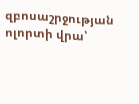զբոսաշրջության ոլորտի վրա՝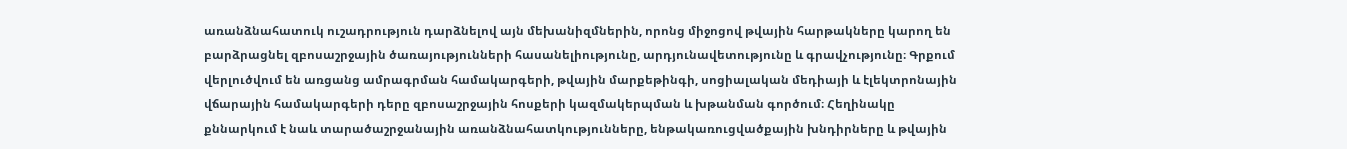առանձնահատուկ ուշադրություն դարձնելով այն մեխանիզմներին, որոնց միջոցով թվային հարթակները կարող են բարձրացնել զբոսաշրջային ծառայությունների հասանելիությունը, արդյունավետությունը և գրավչությունը։ Գրքում վերլուծվում են առցանց ամրագրման համակարգերի, թվային մարքեթինգի, սոցիալական մեդիայի և էլեկտրոնային վճարային համակարգերի դերը զբոսաշրջային հոսքերի կազմակերպման և խթանման գործում։ Հեղինակը քննարկում է նաև տարածաշրջանային առանձնահատկությունները, ենթակառուցվածքային խնդիրները և թվային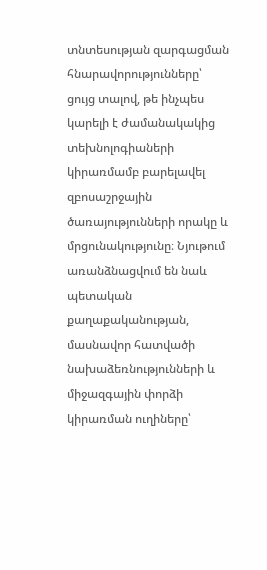տնտեսության զարգացման հնարավորությունները՝ ցույց տալով, թե ինչպես կարելի է ժամանակակից տեխնոլոգիաների կիրառմամբ բարելավել զբոսաշրջային ծառայությունների որակը և մրցունակությունը։ Նյութում առանձնացվում են նաև պետական քաղաքականության, մասնավոր հատվածի նախաձեռնությունների և միջազգային փորձի կիրառման ուղիները՝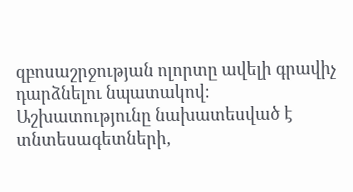զբոսաշրջության ոլորտը ավելի գրավիչ դարձնելու նպատակով։ Աշխատությունը նախատեսված է տնտեսագետների,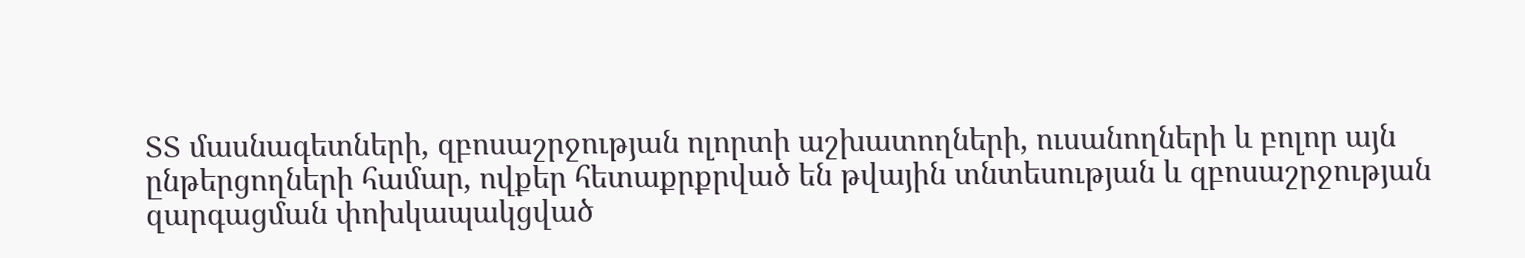ՏՏ մասնագետների, զբոսաշրջության ոլորտի աշխատողների, ուսանողների և բոլոր այն ընթերցողների համար, ովքեր հետաքրքրված են թվային տնտեսության և զբոսաշրջության զարգացման փոխկապակցված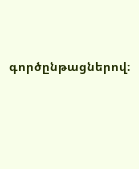գործընթացներով։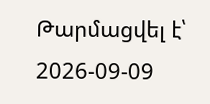Թարմացվել է՝ 2026-09-09